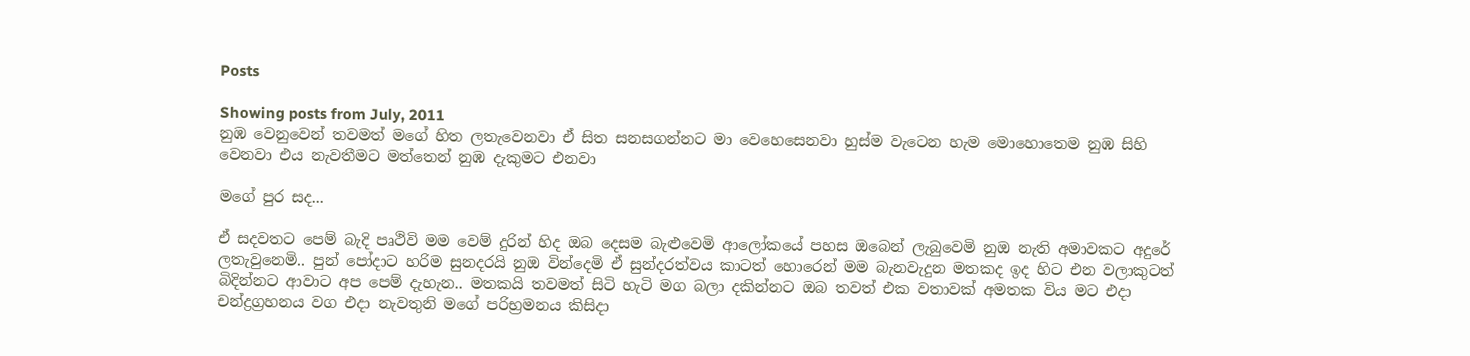Posts

Showing posts from July, 2011
නුඹ වෙනුවෙන් තවමත් මගේ හිත ලතැවෙනවා ඒ සිත සනසගන්නට මා වෙහෙසෙනවා හුස්ම වැටෙන හැම මොහොතෙම නුඹ සිහි වෙනවා එය නැවතීමට මත්තෙන් නුඹ දැකුමට එනවා

මගේ පුර සද...

ඒ සදවතට පෙම් බැදි පෘථිවි මම වෙම් දුරින් හිද ඔබ දෙසම බැළුවෙමි ආලෝකයේ පහස ඔබෙන් ලැබුවෙමි නුඔ නැති අමාවකට අදුරේ ලතැවුනෙමි.. පුන් පෝදාට හරිම සුනදරයි නුඔ වින්දෙමි ඒ සුන්දරත්වය කාටත් හොරෙන් මම බැනවැදුන මතකද ඉද හිට එන වලාකුටත් බිදින්නට ආවාට අප පෙම් දැහැන.. මතකයි තවමත් සිටි හැටි මග බලා දකින්නට ඔබ තවත් එක වතාවක් අමතක විය මට එදා චන්ද්‍රග්‍රහනය වග එදා නැවතුනි මගේ පරිභ්‍රමනය කිසිදා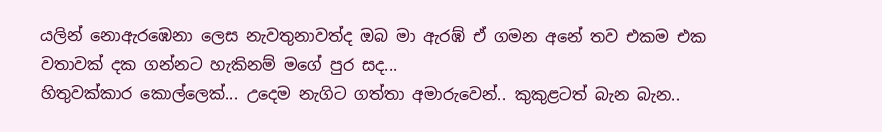යලින් නොඇරඹෙනා ලෙස නැවතුනාවත්ද ඔබ මා ඇරඹ් ඒ ගමන අනේ තව එකම එක වතාවක් දක ගන්නට හැකිනම් මගේ පුර සද...
හිතුවක්කාර කොල්ලෙක්... උදෙම නැගිට ගත්තා අමාරුවෙන්.. කුකුළටත් බැන බැන..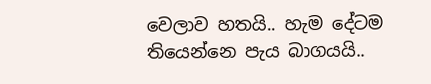වෙලාව හතයි.. හැම දේටම තියෙන්නෙ පැය බාගයයි..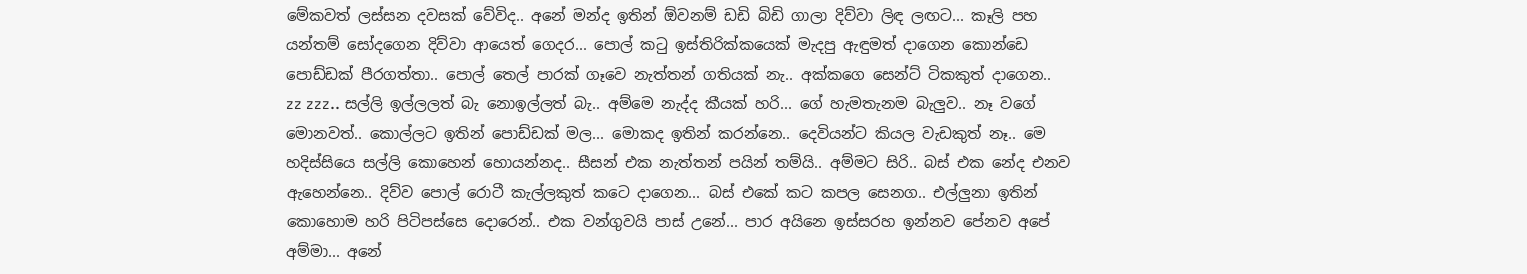මේකවත් ලස්සන දවසක් වේවිද.. අනේ මන්ද ඉතින් ඕවනම් ඩඩි බිඩි ගාලා දිව්වා ලිඳ ලඟට... කෑලි පහ යන්තම් සෝදගෙන දිව්වා ආයෙත් ගෙදර... පොල් කටු ඉස්තිරික්කයෙක් මැදපු ඇඳුමත් දාගෙන කොන්ඩෙ පොඩ්ඩක් පීරගත්තා.. පොල් තෙල් පාරක් ගෑවෙ නැත්තන් ගතියක් නැ.. අක්කගෙ සෙන්ට් ටිකකුත් දාගෙන.. zz zzz.. සල්ලි ඉල්ලලත් බැ නොඉල්ලත් බැ.. අම්මෙ නැද්ද කීයක් හරි... ගේ හැමතැනම බැලුව.. නෑ වගේ මොනවත්.. කොල්ලට ඉතින් පොඩ්ඩක් මල... මොකද ඉතින් කරන්නෙ.. දෙවියන්ට කියල වැඩකුත් නෑ.. මෙ හදිස්සියෙ සල්ලි කොහෙන් හොයන්නද.. සීසන් එක නැත්තන් පයින් තම්යි.. අම්මට සිරි.. බස් එක නේද එනව ඇහෙන්නෙ.. දිව්ව පොල් රොටී කැල්ලකුත් කටෙ දාගෙන... බස් එකේ කට කපල සෙනග.. එල්ලුනා ඉතින් කොහොම හරි පිටිපස්සෙ දොරෙන්.. එක වන්ගුවයි පාස් උනේ... පාර අයිනෙ ඉස්සරහ ඉන්නව පේනව අපේ අම්මා... අනේ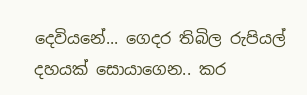දෙවියනේ... ගෙදර තිබිල රුපියල් දහයක් සොයාගෙන.. කර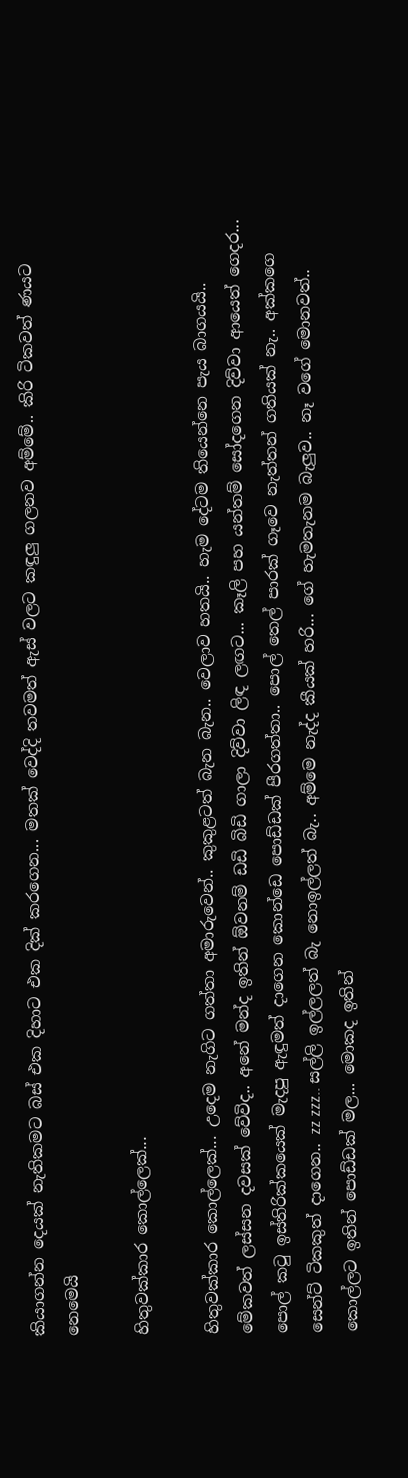කියාගන්න දෙයක් නැතිකමට බස් එක දිහාට එක දික් කරගෙන... මතක් වෙද්දි තවමත් ඇස් වලට කඳුලු ගලනව අම්මේ.. කිරි ටිකවත් ණයට නෙමෙයි

හිතුවක්කාර කොල්ලෙක්...

හිතුවක්කාර කොල්ලෙක්... උදෙම නැගිට ගත්තා අමාරුවෙන්.. කුකුළටත් බැන බැන.. වෙලාව හතයි.. හැම දේටම තියෙන්නෙ පැය බාගයයි.. මේකවත් ලස්සන දවසක් වේවිද.. අනේ මන්ද ඉතින් ඕවනම් ඩඩි බිඩි ගාලා දිව්වා ලිඳ ලඟට... කෑලි පහ යන්තම් සෝදගෙන දිව්වා ආයෙත් ගෙදර... පොල් කටු ඉස්තිරික්කයෙක් මැදපු ඇඳුමත් දාගෙන කොන්ඩෙ පොඩ්ඩක් පීරගත්තා.. පොල් තෙල් පාරක් ගෑවෙ නැත්තන් ගතියක් නැ.. අක්කගෙ සෙන්ට් ටිකකුත් දාගෙන.. zz zzz.. සල්ලි ඉල්ලලත් බැ නොඉල්ලත් බැ.. අම්මෙ නැද්ද කීයක් හරි... ගේ හැමතැනම බැලුව.. නෑ වගේ මොනවත්.. කොල්ලට ඉතින් පොඩ්ඩක් මල... මොකද ඉතින්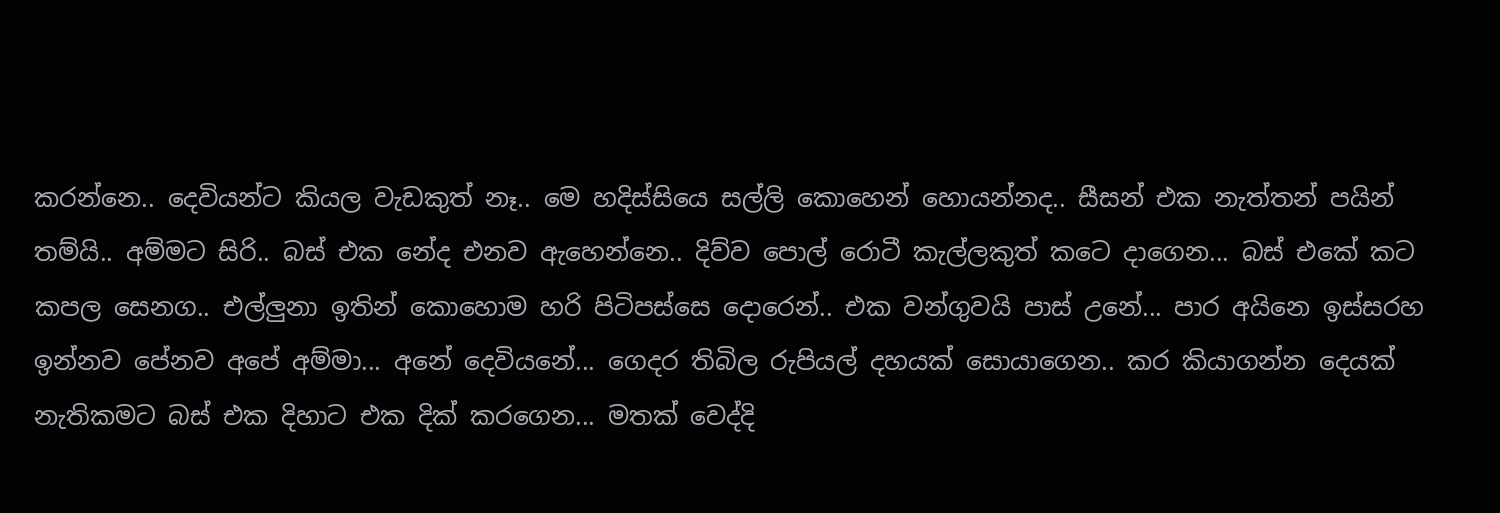කරන්නෙ.. දෙවියන්ට කියල වැඩකුත් නෑ.. මෙ හදිස්සියෙ සල්ලි කොහෙන් හොයන්නද.. සීසන් එක නැත්තන් පයින් තම්යි.. අම්මට සිරි.. බස් එක නේද එනව ඇහෙන්නෙ.. දිව්ව පොල් රොටී කැල්ලකුත් කටෙ දාගෙන... බස් එකේ කට කපල සෙනග.. එල්ලුනා ඉතින් කොහොම හරි පිටිපස්සෙ දොරෙන්.. එක වන්ගුවයි පාස් උනේ... පාර අයිනෙ ඉස්සරහ ඉන්නව පේනව අපේ අම්මා... අනේ දෙවියනේ... ගෙදර තිබිල රුපියල් දහයක් සොයාගෙන.. කර කියාගන්න දෙයක් නැතිකමට බස් එක දිහාට එක දික් කරගෙන... මතක් වෙද්දි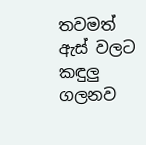තවමත් ඇස් වලට කඳුලු ගලනව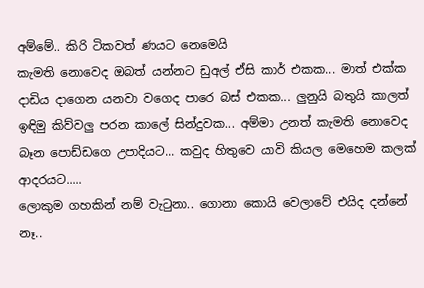අම්මේ.. කිරි ටිකවත් ණයට නෙමෙයි
කැමති නොවෙද ඔබත් යන්නට ඩුඅල් ඒසි කාර් එකක... මාත් එක්ක දාඩිය දාගෙන යනවා වගෙද පාරෙ බස් එකක... ලුනුයි බතුයි කාලත් ඉඳිමු කිව්වලු පරන කාලේ සින්දුවක... අම්මා උනත් කැමති නොවෙද බෑන පොඩ්ඩගෙ උපාදියට... කවුද හිතුවෙ යාවි කියල මෙහෙම කලක් ආදරයට.....
ලොකුම ගහකින් නම් වැටුනා.. ගොනා කොයි වෙලාවේ එයිද දන්නේ නෑ..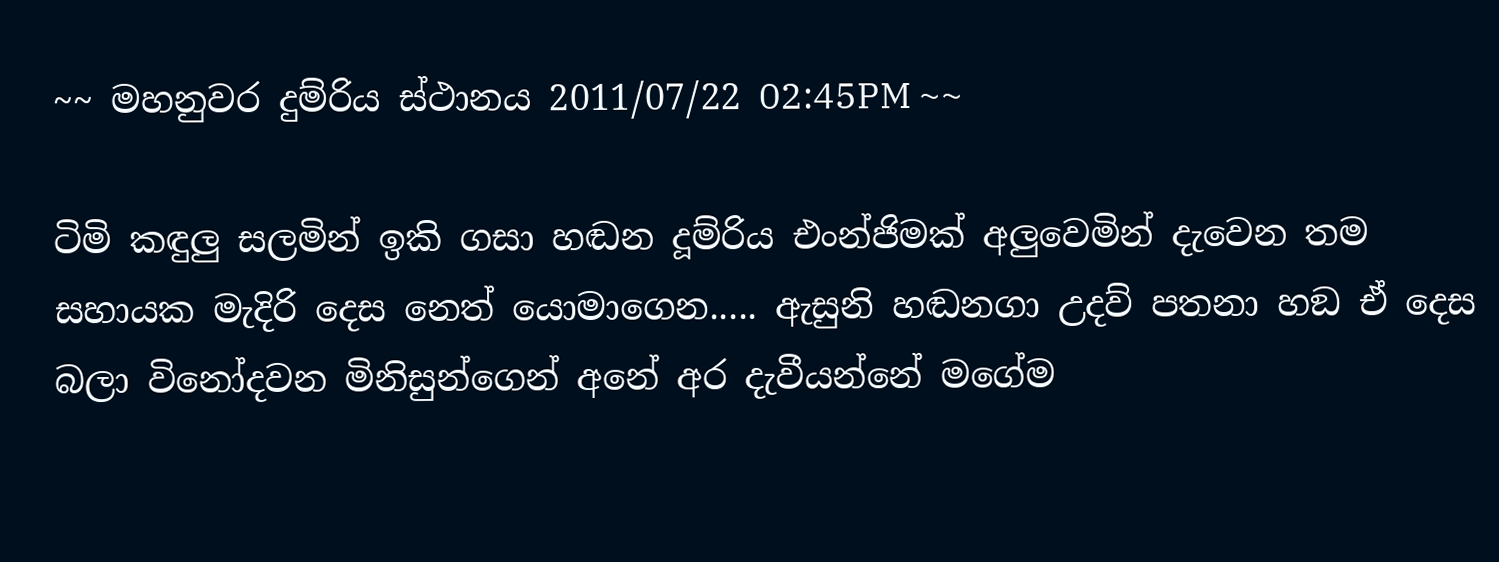~~ මහනුවර දුම්රිය ස්ථානය 2011/07/22 02:45PM ~~

ටිමි කඳුලු සලමින් ඉකි ගසා හඬන දූම්රිය එංන්ජිමක් අලුවෙමින් දැවෙන තම සහායක මැදිරි දෙස නෙත් යොමාගෙන..... ඇසුනි හඬනගා උදව් පතනා හඞ ඒ දෙස බලා විනෝදවන මිනිසුන්ගෙන් අනේ අර දැවීයන්නේ මගේම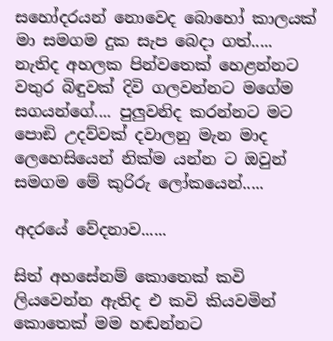සහෝදරයන් නොවෙද බොහෝ කාලයක් මා සමගම දුක සැප බෙදා ගත්..... නැතිද අහලක පින්වතෙක් හෙළන්නට වතුර බිඳුවක් දිවි ගලවන්නට මගේම සගයන්ගේ.... පුලුවනිද කරන්නට මට පොඞි උදව්වක් දවාලනු මැන මාද ලෙහෙසියෙන් නික්ම යන්න ට ඔවුන් සමගම මේ කුරිරු ලෝකයෙන්.....

අදරයේ වේදනාව......

සිත් අහසේනම් කොතෙක් කවි ලියවෙන්න ඇතිද එ කවි කියවමින් කොතෙක් මම හඬන්නට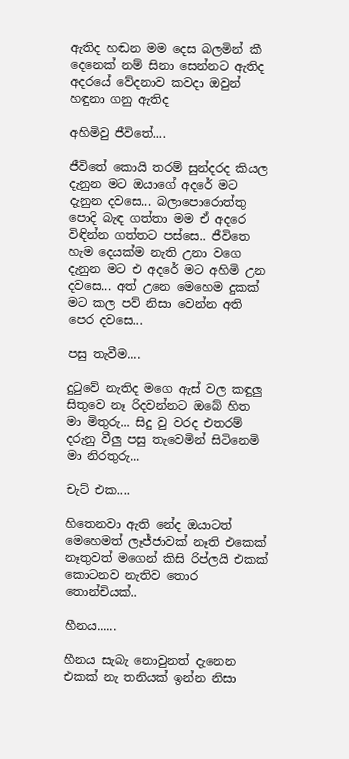ඇතිද හඬන මම දෙස බලමින් කී දෙනෙක් නම් සිනා සෙන්නට ඇතිද අදරයේ වේදනාව කවදා ඔවුන් හඳුනා ගනු ඇතිද

අහිමිවු ජීවිතේ....

ජීවිතේ කොයි තරම් සුන්දරද කියල දැනුන මට ඔයාගේ අදරේ මට දැනුන දවසෙ... බලාපොරොත්තු පොදි බැඳ ගත්තා මම ඒ අදරෙ විඳින්න ගත්තට පස්සෙ.. ජීවිතෙ හැම දෙයක්ම නැති උනා වගෙ දැනුන මට එ අදරේ මට අහිමි උන දවසෙ... අත් උනෙ මෙහෙම දුකක් මට කල පව් නිසා වෙන්න අති පෙර දවසෙ...

පසු තැවීම....

දුටුවේ නැතිද මගෙ ඇස් වල කඳුලු සිතුවෙ නෑ රිදවන්නට ඔබේ හිත මා මිතුරු... සිදු වු වරද එතරම් දරුනු වීලු පසු තැවෙමින් සිටිනෙමි මා නිරතුරු...

චැට් එක....

හිතෙනවා ඇති නේද ඔයාටත් මෙහෙමත් ලෑජ්ජාවක් නෑති එකෙක් නෑතුවත් මගෙන් කිසි රිප්ලයි එකක් කොටනව නැතිව තොර තොන්චියක්..

හීනය......

හීනය සැබැ නොවුනත් දැනෙන එකක් නැ තනියක් ඉන්න නිසා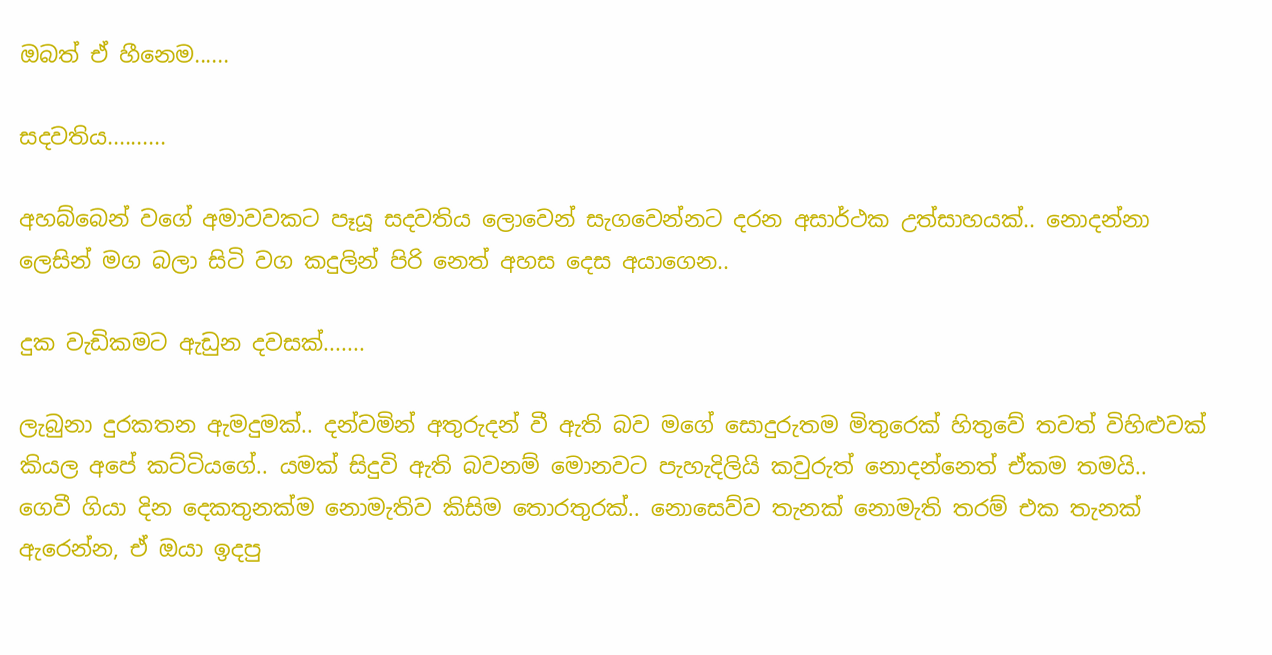ඔබත් ඒ හීනෙම......

සදවතිය..........

අහබ්බෙන් වගේ අමාවවකට පෑයූ සදවතිය ලොවෙන් සැගවෙන්නට දරන අසාර්ථක උත්සාහයක්.. නොදන්නා ලෙසින් මග බලා සිටි වග කදුලින් පිරි නෙත් අහස දෙස අයාගෙන..

දුක වැඩිකමට ඇඩුන දවසක්.......

ලැබුනා දුරකතන ඇමදුමක්.. දන්වමින් අතුරුදන් වී ඇති බව මගේ සොදුරුතම මිතුරෙක් හිතුවේ තවත් විහිළුවක් කියල අපේ කට්ටියගේ.. යමක් සිදුවි ඇති බවනම් මොනවට පැහැදිලියි කවුරුත් නොදන්නෙත් ඒකම තමයි.. ගෙවී ගියා දින දෙකතුනක්ම නොමැතිව කිසිම තොරතුරක්.. නොසෙව්ව තැනක් නොමැති තරම් එක තැනක් ඇරෙන්න, ඒ ඔයා ඉදපු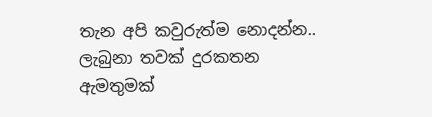තැන අපි කවුරුත්ම නොදන්න.. ලැබුනා තවක් දුරකතන ඇමතුමක්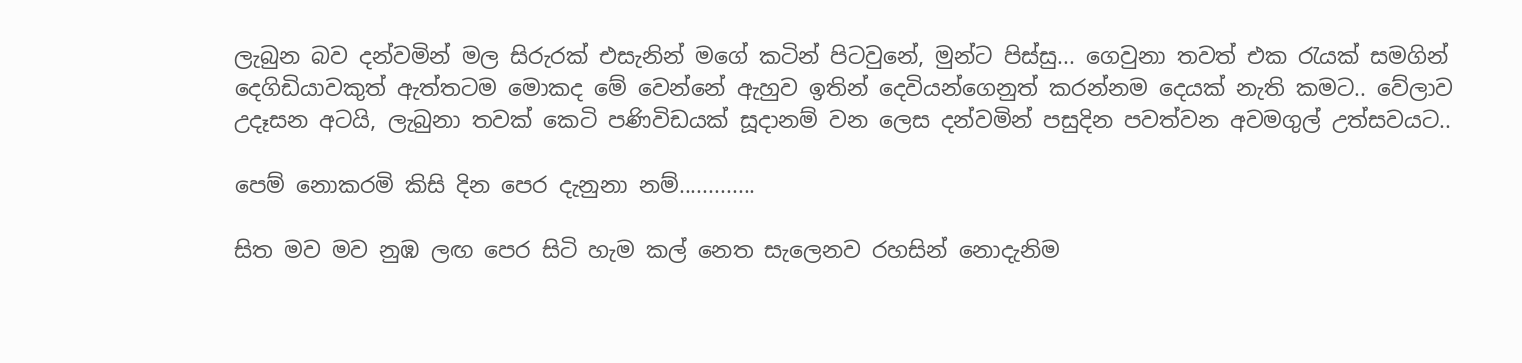ලැබුන බව දන්වමින් මල සිරුරක් එසැනින් මගේ කටින් පිටවුනේ, මුන්ට පිස්සු... ගෙවුනා තවත් එක රැයක් සමගින් දෙගිඩියාවකුත් ඇත්තටම මොකද මේ වෙන්නේ ඇහුව ඉතින් දෙවියන්ගෙනුත් කරන්නම දෙයක් නැති කමට.. වේලාව උදෑසන අටයි, ලැබුනා තවක් කෙටි පණිවිඩයක් සූදානම් වන ලෙස දන්වමින් පසුදින පවත්වන අවමගුල් උත්සවයට..

පෙම් නොකරමි කිසි දින පෙර දැනුනා නම්.............

සිත මව මව නුඹ ලඟ පෙර සිටි හැම කල් නෙත සැලෙනව රහසින් නොදැනිම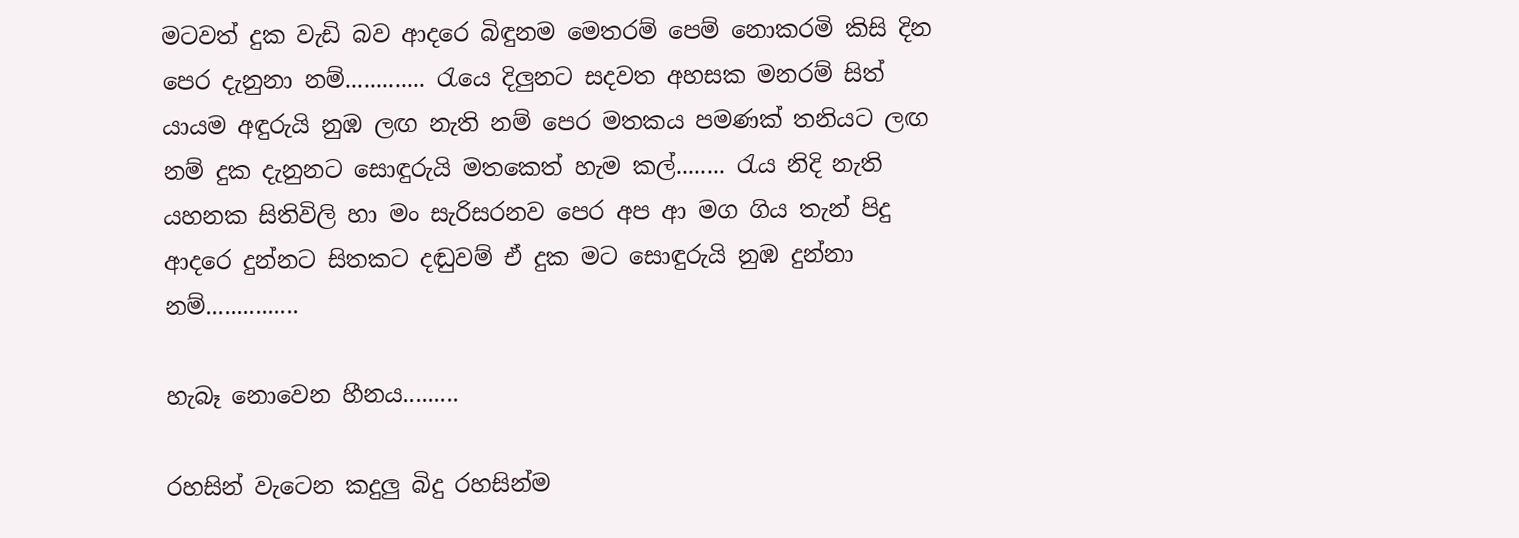මටවත් දුක වැඩි බව ආදරෙ බිඳුනම මෙතරම් පෙම් නොකරමි කිසි දින පෙර දැනුනා නම්............. රැයෙ දිලුනට සදවත අහසක මනරම් සිත් යායම අඳුරුයි නුඹ ලඟ නැති නම් පෙර මතකය පමණක් තනියට ලඟ නම් දුක දැනුනට සොඳුරුයි මතකෙත් හැම කල්........ රැය නිදි නැති යහනක සිතිවිලි හා මං සැරිසරනව පෙර අප ආ මග ගිය තැන් පිදු ආදරෙ දුන්නට සිතකට දඬුවම් ඒ දුක මට සොඳුරුයි නුඹ දුන්නා නම්...............

හැබෑ නොවෙන හීනය.........

රහසින් වැටෙන කදුලු බිදු රහසින්ම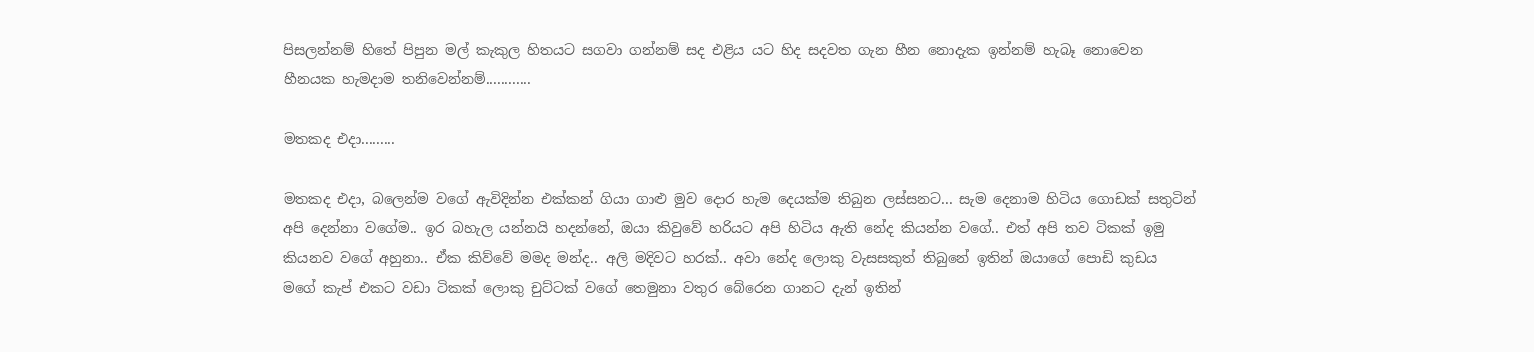පිසලන්නම් හිතේ පිපුන මල් කැකුල හිතයට සගවා ගන්නම් සද එළිය යට හිද සදවත ගැන හීන නොදැක ඉන්නම් හැබෑ නොවෙන හීනයක හැමදාම තනිවෙන්නම්............

මතකද එදා.........

මතකද එදා, බලෙන්ම වගේ ඇවිදින්න එක්කන් ගියා ගාළු මුව දොර හැම දෙයක්ම තිබුන ලස්සනට... සැම දෙනාම හිටිය ගොඩක් සතුටින් අපි දෙන්නා වගේම.. ඉර බහැල යන්නයි හදන්නේ, ඔයා කිවුවේ හරියට අපි හිටිය ඇති නේද කියන්න වගේ.. එත් අපි තව ටිකක් ඉමු කියනව වගේ අහුනා.. ඒක කිව්වේ මමද මන්ද.. අලි මදිවට හරක්.. අවා නේද ලොකු වැසසකුත් තිබුනේ ඉතින් ඔයාගේ පොඩි කුඩය මගේ කැප් එකට වඩා ටිකක් ලොකු චුට්ටක් වගේ තෙමුනා වතුර බේරෙන ගානට දැන් ඉතින්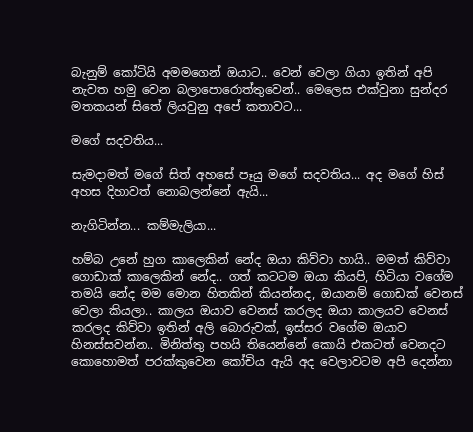බැනුම් කෝටියි අමමගෙන් ඔයාට.. වෙන් වෙලා ගියා ඉතින් අපි නැවත හමු වෙන බලාපොරොත්තුවෙන්.. මෙලෙස එක්වුනා සුන්දර මතකයන් සිතේ ලියවුනු අපේ කතාවට...

මගේ සදවතිය...

සැමදාමත් මගේ සිත් අහසේ පෑයු මගේ සදවතිය... අද මගේ හිස් අහස දිහාවත් නොබලන්නේ ඇයි...

නැගිටින්න... කම්මැලියා...

හම්බ උනේ හුග කාලෙකින් නේද ඔයා කිව්වා හායි.. මමත් කිව්වා ගොඩාක් කාලෙකින් නේද.. ගත් කටටම ඔයා කියපි, හිටියා වගේම තමයි නේද මම මොන හිතකින් කියන්නද, ඔයානම් ගොඩක් වෙනස් වෙලා කියලා.. කාලය ඔයාව වෙනස් කරලද ඔයා කාලයව වෙනස් කරලද කිව්වා ඉතින් අලි බොරුවක්, ඉස්සර වගේම ඔයාව හිනස්සවන්න.. මිනිත්තු පහයි තියෙන්නේ කොයි එකටත් වෙනදට කොහොමත් පරක්කුවෙන කෝචිය ඇයි අද වෙලාවටම අපි දෙන්නා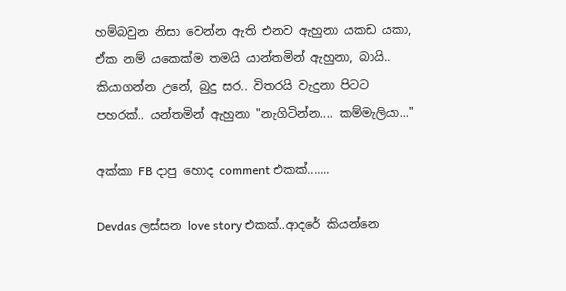හම්බවුන නිසා වෙන්න ඇති එනව ඇහුනා යකඩ යකා, ඒක නම් යකෙක්ම තමයි යාන්තමින් ඇහුනා, බායි.. කියාගන්න උනේ, බුදු සර.. විතරයි වැදුනා පිටට පහරක්.. යන්තමින් ඇහුනා "නැගිටින්න.... කම්මැලියා..."

අක්කා FB දාපු හොද comment එකක්.......

Devdas ලස්සන love story එකක්..ආදරේ කියන්නෙ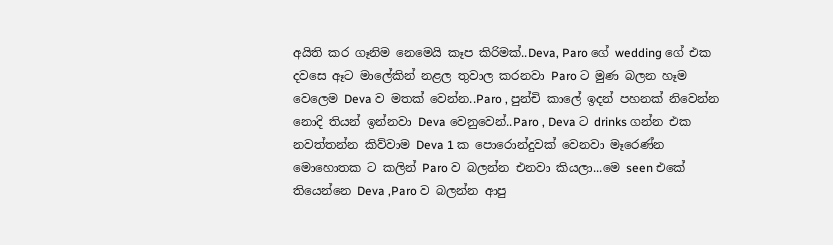අයිති කර ගෑනිම නෙමෙයි කෑප කිරිමක්..Deva, Paro ගේ wedding ගේ එක දවසෙ ඈට මාලේකින් නළල තුවාල කරනවා Paro ට මුණ බලන හෑම වෙලෙම Deva ව මතක් වෙන්න..Paro , පුන්චි කාලේ ඉදන් පහනක් නිවෙන්න නොදි තියන් ඉන්නවා Deva වෙනුවෙන්..Paro , Deva ට drinks ගන්න එක නවත්තන්න කිව්වාම Deva 1 ක පොරොන්දුවක් වෙනවා මෑරෙණ්න මොහොතක ට කලින් Paro ව බලන්න එනවා කියලා...මෙ seen එකේ තියෙන්නෙ Deva ,Paro ව බලන්න ආපු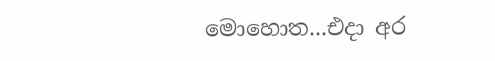මොහොත...එදා අර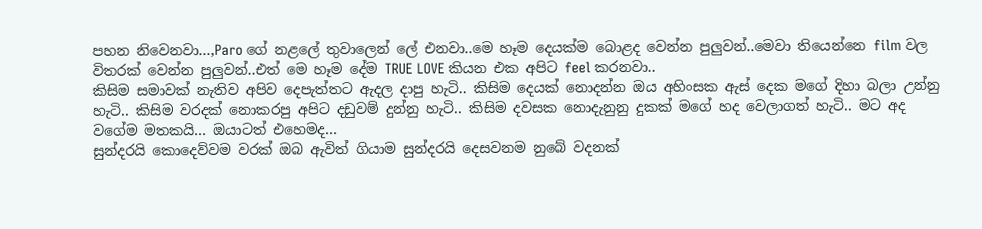පහන නිවෙනවා...,Paro ගේ නළලේ තුවාලෙන් ලේ එනවා..මෙ හෑම දෙයක්ම බොළද වෙන්න පුලුවන්..මෙවා තියෙන්නෙ film වල විතරක් වෙන්න පුලුවන්..එත් මෙ හෑම දේම TRUE LOVE කියන එක අපිට feel කරනවා..
කිසිම සමාවක් නැතිව අපිව දෙපැත්තට ඇදල දාපු හැටි.. කිසිම දෙයක් නොදන්න ඔය අහිංසක ඇස් දෙක මගේ දිහා බලා උන්නු හැටි.. කිසිම වරදක් නොකරපු අපිට දඩුවම් දුන්නු හැටි.. කිසිම දවසක නොදැනුනු දුකක් මගේ හද වෙලාගත් හැටි.. මට අද වගේම මතකයි... ඔයාටත් එහෙමද...
සුන්දරයි කොදෙව්වම වරක් ඔබ ඇවිත් ගියාම සුන්දරයි දෙසවනම නුබේ ‍වදනක්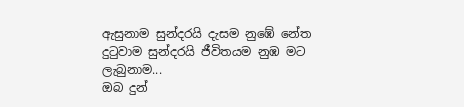ඇසුනාම සුන්දරයි දැසම නු‍ඹේ නේත දුටුවාම සුන්දරයි ජීවිතයම නුඹ ම‍ට ලැබුනාම...
ඔබ දුන්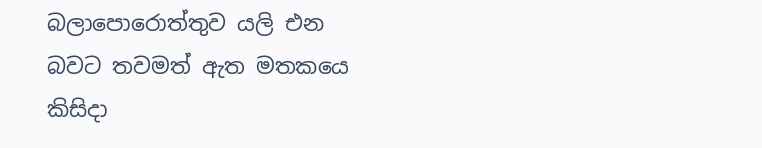බලාපොරොත්තුව යලි එන බවට තවමත් ඇත මතකයෙ කිසිදා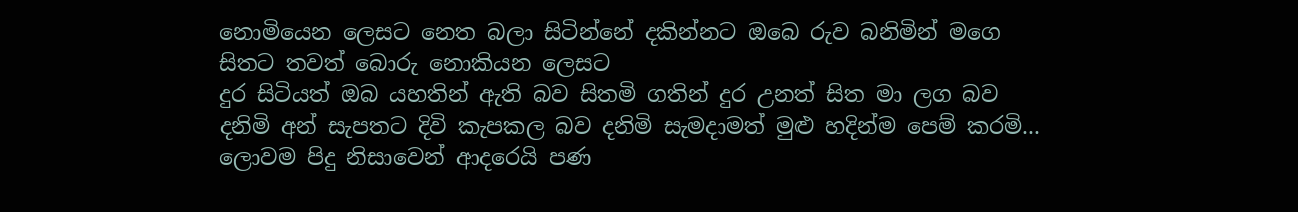නොමියෙන ලෙසට නෙත බලා සිටින්නේ දකින්නට ඔබෙ රුව බනිමින් මගෙ සිතට තවත් බොරු නොකියන ලෙසට
දුර සිටියත් ඔබ යහතින් ඇති බව සිතමි ගතින් දුර උනත් සිත මා ලග බව දනිමි අන් සැපතට දිවි කැපකල බව දනිමි සැමදාමත් මුළු හදින්ම පෙම් කරමි...
ලොවම පිදු නිසාවෙන් ආදරෙයි පණ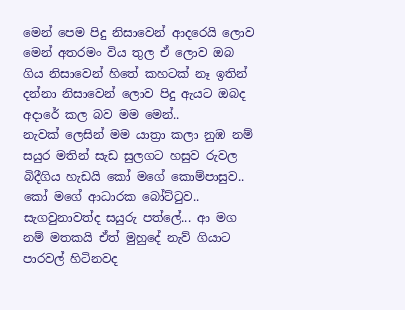මෙන් පෙම පිදු නිසාවෙන් ආදරෙයි ලොව මෙන් අතරමං විය තුල ඒ ලොව ඔබ ගිය නිසාවෙන් හිතේ කහටක් නෑ ඉතින් දන්නා නිසාවෙන් ලොව පිදු ඇයට ඔබද අදාරේ කල බව මම මෙන්..
නැවක් ලෙසින් මම යාත්‍රා කලා නුඹ නම් සයුර මතින් සැඩ සුලගට හසුව රුවල බිදීගිය හැඩයි කෝ මගේ කොම්පාසුව.. කෝ මගේ ආධාරක බෝට්ටුව.. සැගවුනාවත්ද සයුරු පත්ලේ... ආ මග නම් මතකයි ඒත් මුහුදේ නැව් ගියාට පාරවල් හිටිනවද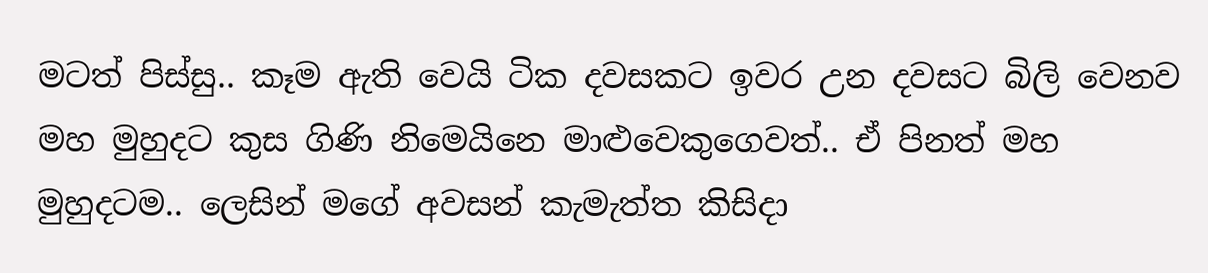මටත් පිස්සු.. කෑම ඇති වෙයි ටික දවසකට ඉවර උන දවසට බිලි වෙනව මහ මුහුදට කුස ගිණි නිමෙයිනෙ මාළුවෙකුගෙවත්.. ඒ පිනත් මහ මුහුදටම.. ලෙසින් ම‍ගේ අවසන් කැමැත්ත කිසිදා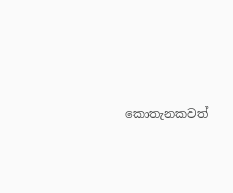කොතැනකවත්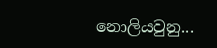නොලියවුනු...